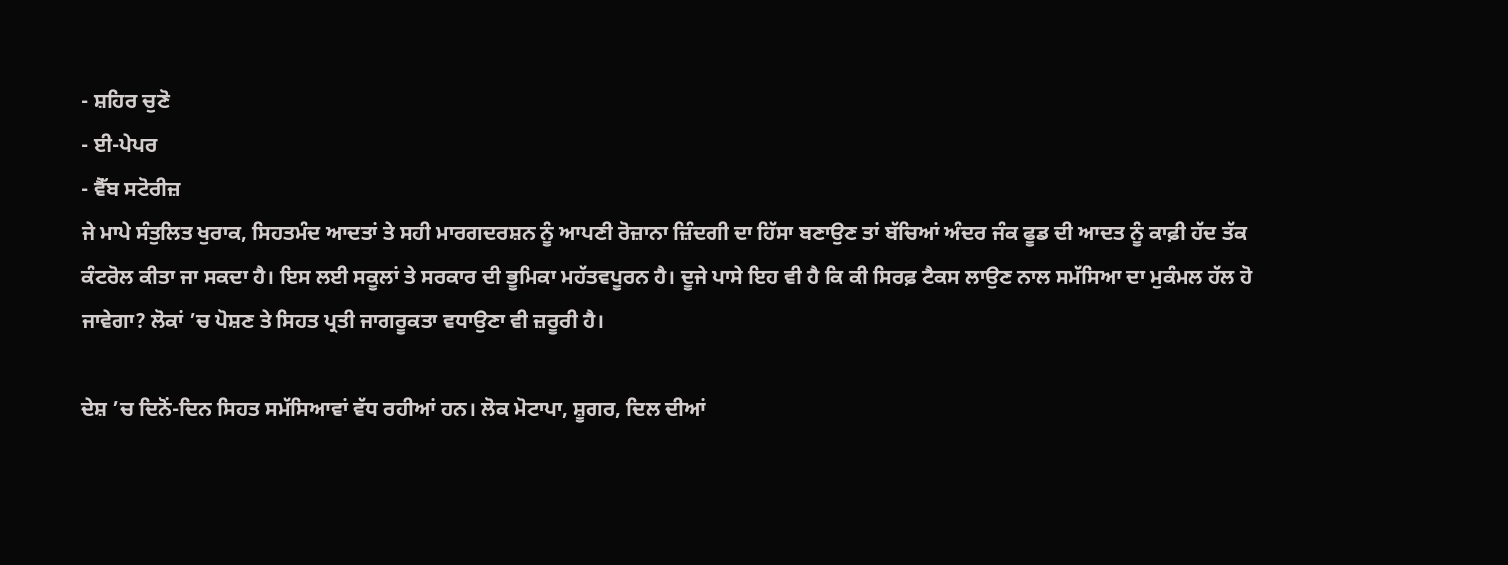- ਸ਼ਹਿਰ ਚੁਣੋ
- ਈ-ਪੇਪਰ
- ਵੈੱਬ ਸਟੋਰੀਜ਼
ਜੇ ਮਾਪੇ ਸੰਤੁਲਿਤ ਖੁਰਾਕ, ਸਿਹਤਮੰਦ ਆਦਤਾਂ ਤੇ ਸਹੀ ਮਾਰਗਦਰਸ਼ਨ ਨੂੰ ਆਪਣੀ ਰੋਜ਼ਾਨਾ ਜ਼ਿੰਦਗੀ ਦਾ ਹਿੱਸਾ ਬਣਾਉਣ ਤਾਂ ਬੱਚਿਆਂ ਅੰਦਰ ਜੰਕ ਫੂਡ ਦੀ ਆਦਤ ਨੂੰ ਕਾਫ਼ੀ ਹੱਦ ਤੱਕ ਕੰਟਰੋਲ ਕੀਤਾ ਜਾ ਸਕਦਾ ਹੈ। ਇਸ ਲਈ ਸਕੂਲਾਂ ਤੇ ਸਰਕਾਰ ਦੀ ਭੂਮਿਕਾ ਮਹੱਤਵਪੂਰਨ ਹੈ। ਦੂਜੇ ਪਾਸੇ ਇਹ ਵੀ ਹੈ ਕਿ ਕੀ ਸਿਰਫ਼ ਟੈਕਸ ਲਾਉਣ ਨਾਲ ਸਮੱਸਿਆ ਦਾ ਮੁਕੰਮਲ ਹੱਲ ਹੋ ਜਾਵੇਗਾ? ਲੋਕਾਂ ’ਚ ਪੋਸ਼ਣ ਤੇ ਸਿਹਤ ਪ੍ਰਤੀ ਜਾਗਰੂਕਤਾ ਵਧਾਉਣਾ ਵੀ ਜ਼ਰੂਰੀ ਹੈ।

ਦੇਸ਼ ’ਚ ਦਿਨੋਂ-ਦਿਨ ਸਿਹਤ ਸਮੱਸਿਆਵਾਂ ਵੱਧ ਰਹੀਆਂ ਹਨ। ਲੋਕ ਮੋਟਾਪਾ, ਸ਼ੂਗਰ, ਦਿਲ ਦੀਆਂ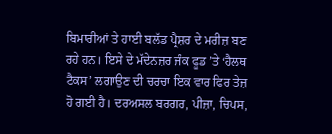ਬਿਮਾਰੀਆਂ ਤੇ ਹਾਈ ਬਲੱਡ ਪ੍ਰੈਸ਼ਰ ਦੇ ਮਰੀਜ਼ ਬਣ ਰਹੇ ਹਨ। ਇਸੇ ਦੇ ਮੱਦੇਨਜ਼ਰ ਜੰਕ ਫੂਡ ’ਤੇ ‘ਹੈਲਥ ਟੈਕਸ’ ਲਗਾਉਣ ਦੀ ਚਰਚਾ ਇਕ ਵਾਰ ਫਿਰ ਤੇਜ਼ ਹੋ ਗਈ ਹੈ। ਦਰਅਸਲ ਬਰਗਰ, ਪੀਜ਼ਾ, ਚਿਪਸ,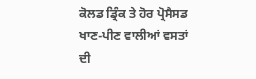ਕੋਲਡ ਡ੍ਰਿੰਕ ਤੇ ਹੋਰ ਪ੍ਰੋਸੈਸਡ ਖਾਣ-ਪੀਣ ਵਾਲੀਆਂ ਵਸਤਾਂ ਦੀ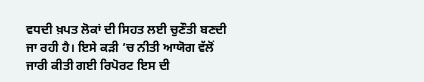ਵਧਦੀ ਖ਼ਪਤ ਲੋਕਾਂ ਦੀ ਸਿਹਤ ਲਈ ਚੁਣੌਤੀ ਬਣਦੀ ਜਾ ਰਹੀ ਹੈ। ਇਸੇ ਕੜੀ ’ਚ ਨੀਤੀ ਆਯੋਗ ਵੱਲੋਂ ਜਾਰੀ ਕੀਤੀ ਗਈ ਰਿਪੋਰਟ ਇਸ ਦੀ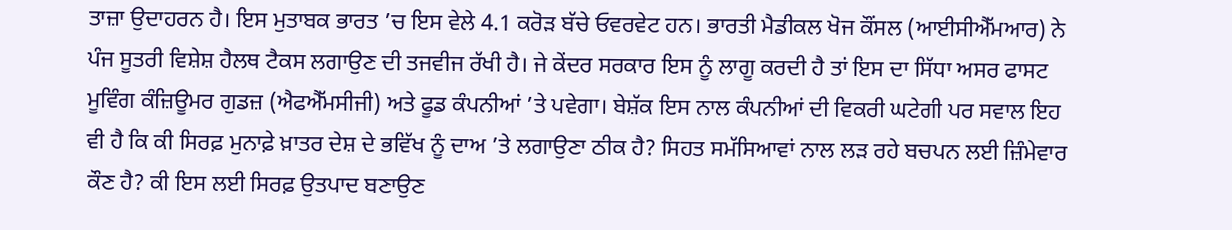ਤਾਜ਼ਾ ਉਦਾਹਰਨ ਹੈ। ਇਸ ਮੁਤਾਬਕ ਭਾਰਤ ’ਚ ਇਸ ਵੇਲੇ 4.1 ਕਰੋੜ ਬੱਚੇ ਓਵਰਵੇਟ ਹਨ। ਭਾਰਤੀ ਮੈਡੀਕਲ ਖੋਜ ਕੌਂਸਲ (ਆਈਸੀਐੱਮਆਰ) ਨੇ ਪੰਜ ਸੂਤਰੀ ਵਿਸ਼ੇਸ਼ ਹੈਲਥ ਟੈਕਸ ਲਗਾਉਣ ਦੀ ਤਜਵੀਜ ਰੱਖੀ ਹੈ। ਜੇ ਕੇਂਦਰ ਸਰਕਾਰ ਇਸ ਨੂੰ ਲਾਗੂ ਕਰਦੀ ਹੈ ਤਾਂ ਇਸ ਦਾ ਸਿੱਧਾ ਅਸਰ ਫਾਸਟ ਮੂਵਿੰਗ ਕੰਜ਼ਿਊਮਰ ਗੁਡਜ਼ (ਐਫਐੱਮਸੀਜੀ) ਅਤੇ ਫੂਡ ਕੰਪਨੀਆਂ ’ਤੇ ਪਵੇਗਾ। ਬੇਸ਼ੱਕ ਇਸ ਨਾਲ ਕੰਪਨੀਆਂ ਦੀ ਵਿਕਰੀ ਘਟੇਗੀ ਪਰ ਸਵਾਲ ਇਹ ਵੀ ਹੈ ਕਿ ਕੀ ਸਿਰਫ਼ ਮੁਨਾਫ਼ੇ ਖ਼ਾਤਰ ਦੇਸ਼ ਦੇ ਭਵਿੱਖ ਨੂੰ ਦਾਅ ’ਤੇ ਲਗਾਉਣਾ ਠੀਕ ਹੈ? ਸਿਹਤ ਸਮੱਸਿਆਵਾਂ ਨਾਲ ਲੜ ਰਹੇ ਬਚਪਨ ਲਈ ਜ਼ਿੰਮੇਵਾਰ ਕੌਣ ਹੈ? ਕੀ ਇਸ ਲਈ ਸਿਰਫ਼ ਉਤਪਾਦ ਬਣਾਉਣ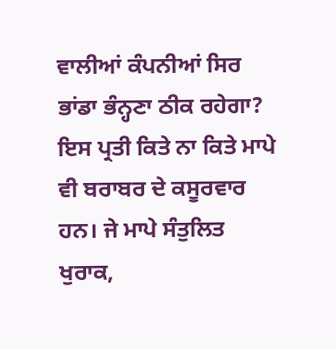ਵਾਲੀਆਂ ਕੰਪਨੀਆਂ ਸਿਰ ਭਾਂਡਾ ਭੰਨ੍ਹਣਾ ਠੀਕ ਰਹੇਗਾ? ਇਸ ਪ੍ਰਤੀ ਕਿਤੇ ਨਾ ਕਿਤੇ ਮਾਪੇ ਵੀ ਬਰਾਬਰ ਦੇ ਕਸੂਰਵਾਰ ਹਨ। ਜੇ ਮਾਪੇ ਸੰਤੁਲਿਤ ਖੁਰਾਕ,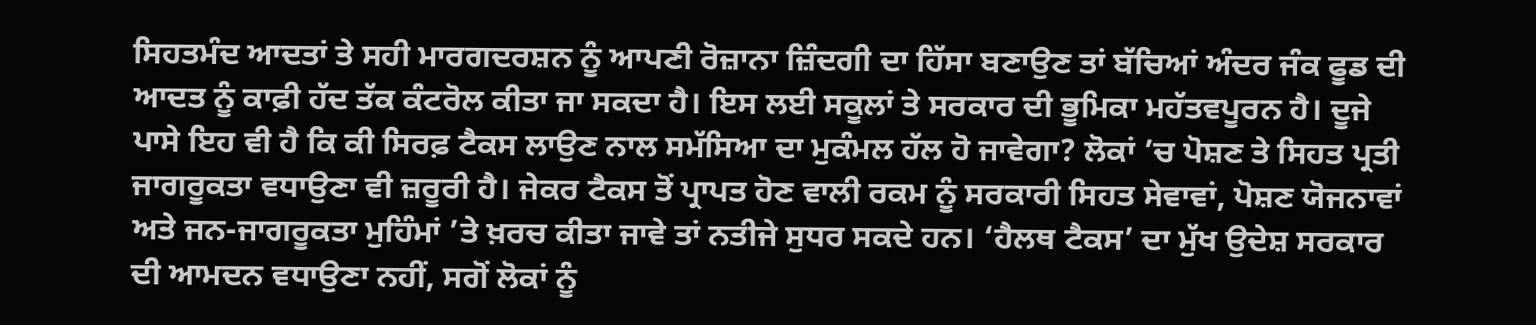ਸਿਹਤਮੰਦ ਆਦਤਾਂ ਤੇ ਸਹੀ ਮਾਰਗਦਰਸ਼ਨ ਨੂੰ ਆਪਣੀ ਰੋਜ਼ਾਨਾ ਜ਼ਿੰਦਗੀ ਦਾ ਹਿੱਸਾ ਬਣਾਉਣ ਤਾਂ ਬੱਚਿਆਂ ਅੰਦਰ ਜੰਕ ਫੂਡ ਦੀ ਆਦਤ ਨੂੰ ਕਾਫ਼ੀ ਹੱਦ ਤੱਕ ਕੰਟਰੋਲ ਕੀਤਾ ਜਾ ਸਕਦਾ ਹੈ। ਇਸ ਲਈ ਸਕੂਲਾਂ ਤੇ ਸਰਕਾਰ ਦੀ ਭੂਮਿਕਾ ਮਹੱਤਵਪੂਰਨ ਹੈ। ਦੂਜੇ ਪਾਸੇ ਇਹ ਵੀ ਹੈ ਕਿ ਕੀ ਸਿਰਫ਼ ਟੈਕਸ ਲਾਉਣ ਨਾਲ ਸਮੱਸਿਆ ਦਾ ਮੁਕੰਮਲ ਹੱਲ ਹੋ ਜਾਵੇਗਾ? ਲੋਕਾਂ ’ਚ ਪੋਸ਼ਣ ਤੇ ਸਿਹਤ ਪ੍ਰਤੀ ਜਾਗਰੂਕਤਾ ਵਧਾਉਣਾ ਵੀ ਜ਼ਰੂਰੀ ਹੈ। ਜੇਕਰ ਟੈਕਸ ਤੋਂ ਪ੍ਰਾਪਤ ਹੋਣ ਵਾਲੀ ਰਕਮ ਨੂੰ ਸਰਕਾਰੀ ਸਿਹਤ ਸੇਵਾਵਾਂ, ਪੋਸ਼ਣ ਯੋਜਨਾਵਾਂ ਅਤੇ ਜਨ-ਜਾਗਰੂਕਤਾ ਮੁਹਿੰਮਾਂ ’ਤੇ ਖ਼ਰਚ ਕੀਤਾ ਜਾਵੇ ਤਾਂ ਨਤੀਜੇ ਸੁਧਰ ਸਕਦੇ ਹਨ। ‘ਹੈਲਥ ਟੈਕਸ’ ਦਾ ਮੁੱਖ ਉਦੇਸ਼ ਸਰਕਾਰ ਦੀ ਆਮਦਨ ਵਧਾਉਣਾ ਨਹੀਂ, ਸਗੋਂ ਲੋਕਾਂ ਨੂੰ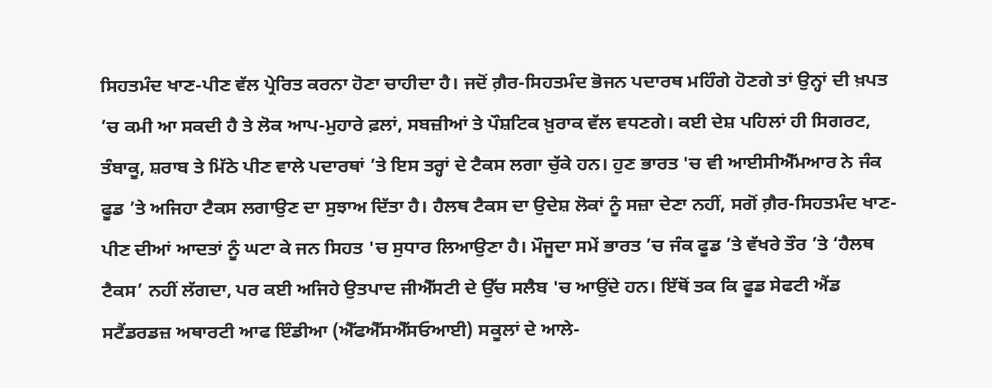ਸਿਹਤਮੰਦ ਖਾਣ-ਪੀਣ ਵੱਲ ਪ੍ਰੇਰਿਤ ਕਰਨਾ ਹੋਣਾ ਚਾਹੀਦਾ ਹੈ। ਜਦੋਂ ਗ਼ੈਰ-ਸਿਹਤਮੰਦ ਭੋਜਨ ਪਦਾਰਥ ਮਹਿੰਗੇ ਹੋਣਗੇ ਤਾਂ ਉਨ੍ਹਾਂ ਦੀ ਖ਼ਪਤ ’ਚ ਕਮੀ ਆ ਸਕਦੀ ਹੈ ਤੇ ਲੋਕ ਆਪ-ਮੁਹਾਰੇ ਫ਼ਲਾਂ, ਸਬਜ਼ੀਆਂ ਤੇ ਪੌਸ਼ਟਿਕ ਖ਼ੁਰਾਕ ਵੱਲ ਵਧਣਗੇ। ਕਈ ਦੇਸ਼ ਪਹਿਲਾਂ ਹੀ ਸਿਗਰਟ, ਤੰਬਾਕੂ, ਸ਼ਰਾਬ ਤੇ ਮਿੱਠੇ ਪੀਣ ਵਾਲੇ ਪਦਾਰਥਾਂ ’ਤੇ ਇਸ ਤਰ੍ਹਾਂ ਦੇ ਟੈਕਸ ਲਗਾ ਚੁੱਕੇ ਹਨ। ਹੁਣ ਭਾਰਤ 'ਚ ਵੀ ਆਈਸੀਐੱਮਆਰ ਨੇ ਜੰਕ ਫੂਡ ’ਤੇ ਅਜਿਹਾ ਟੈਕਸ ਲਗਾਉਣ ਦਾ ਸੁਝਾਅ ਦਿੱਤਾ ਹੈ। ਹੈਲਥ ਟੈਕਸ ਦਾ ਉਦੇਸ਼ ਲੋਕਾਂ ਨੂੰ ਸਜ਼ਾ ਦੇਣਾ ਨਹੀਂ, ਸਗੋਂ ਗ਼ੈਰ-ਸਿਹਤਮੰਦ ਖਾਣ-ਪੀਣ ਦੀਆਂ ਆਦਤਾਂ ਨੂੰ ਘਟਾ ਕੇ ਜਨ ਸਿਹਤ 'ਚ ਸੁਧਾਰ ਲਿਆਉਣਾ ਹੈ। ਮੌਜੂਦਾ ਸਮੇਂ ਭਾਰਤ ’ਚ ਜੰਕ ਫੂਡ ’ਤੇ ਵੱਖਰੇ ਤੌਰ ’ਤੇ ‘ਹੈਲਥ ਟੈਕਸ’ ਨਹੀਂ ਲੱਗਦਾ, ਪਰ ਕਈ ਅਜਿਹੇ ਉਤਪਾਦ ਜੀਐੱਸਟੀ ਦੇ ਉੱਚ ਸਲੈਬ 'ਚ ਆਉਂਦੇ ਹਨ। ਇੱਥੋਂ ਤਕ ਕਿ ਫੂਡ ਸੇਫਟੀ ਐਂਡ ਸਟੈਂਡਰਡਜ਼ ਅਥਾਰਟੀ ਆਫ ਇੰਡੀਆ (ਐੱਫਐੱਸਐੱਸਓਆਈ) ਸਕੂਲਾਂ ਦੇ ਆਲੇ-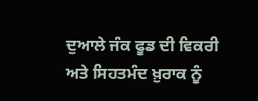ਦੁਆਲੇ ਜੰਕ ਫੂਡ ਦੀ ਵਿਕਰੀ ਅਤੇ ਸਿਹਤਮੰਦ ਖ਼ੁਰਾਕ ਨੂੰ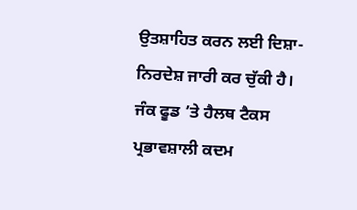ਉਤਸ਼ਾਹਿਤ ਕਰਨ ਲਈ ਦਿਸ਼ਾ-ਨਿਰਦੇਸ਼ ਜਾਰੀ ਕਰ ਚੁੱਕੀ ਹੈ। ਜੰਕ ਫੂਡ ’ਤੇ ਹੈਲਥ ਟੈਕਸ ਪ੍ਰਭਾਵਸ਼ਾਲੀ ਕਦਮ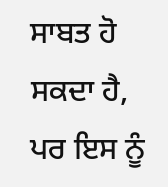ਸਾਬਤ ਹੋ ਸਕਦਾ ਹੈ, ਪਰ ਇਸ ਨੂੰ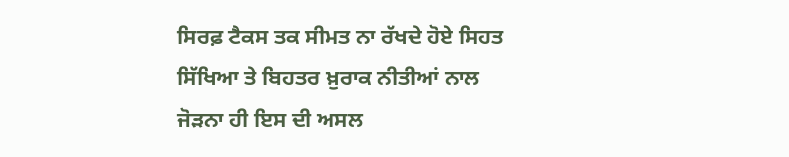ਸਿਰਫ਼ ਟੈਕਸ ਤਕ ਸੀਮਤ ਨਾ ਰੱਖਦੇ ਹੋਏ ਸਿਹਤ ਸਿੱਖਿਆ ਤੇ ਬਿਹਤਰ ਖ਼ੁਰਾਕ ਨੀਤੀਆਂ ਨਾਲ ਜੋੜਨਾ ਹੀ ਇਸ ਦੀ ਅਸਲ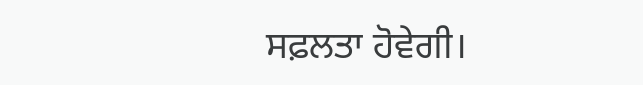ਸਫ਼ਲਤਾ ਹੋਵੇਗੀ।